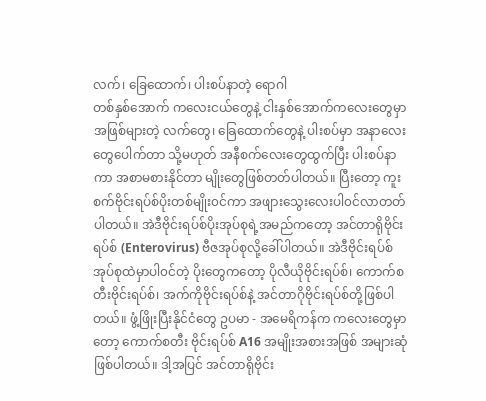လက်၊ ခြေထောက်၊ ပါးစပ်နာတဲ့ ရောဂါ
တစ်နှစ်အောက် ကလေးငယ်တွေနဲ့ ငါးနှစ်အောက်ကလေးတွေမှာအဖြစ်များတဲ့ လက်တွေ၊ ခြေထောက်တွေနဲ့ ပါးစပ်မှာ အနာလေးတွေပေါက်တာ သို့မဟုတ် အနီစက်လေးတွေထွက်ပြီး ပါးစပ်နာကာ အစာမစားနိုင်တာ မျိုးတွေဖြစ်တတ်ပါတယ်။ ပြီးတော့ ကူးစက်ဗိုင်းရပ်စ်ပိုးတစ်မျိုး၀င်ကာ အဖျားသွေးလေးပါ၀င်လာတတ်ပါတယ်။ အဲဒီဗိုင်းရပ်စ်ပိုးအုပ်စုရဲ့အမည်ကတော့ အင်တာရိုဗိုင်းရပ်စ် (Enterovirus) ဗီဇအုပ်စုလို့ခေါ်ပါတယ်။ အဲဒီဗိုင်းရပ်စ် အုပ်စုထဲမှာပါ၀င်တဲ့ ပိုးတွေကတော့ ပိုလီယိုဗိုင်းရပ်စ်၊ ကောက်စတီးဗိုင်းရပ်စ်၊ အက်ကိုဗိုင်းရပ်စ်နဲ့ အင်တာဂိုဗိုင်းရပ်စ်တို့ဖြစ်ပါတယ်။ ဖွံ့ဖြိုးပြီးနိုင်ငံတွေ ဥပမာ - အမေရိကန်က ကလေးတွေမှာတော့ ကောက်စတီး ဗိုင်းရပ်စ် A16 အမျိုးအစားအဖြစ် အများဆုံဖြစ်ပါတယ်။ ဒါ့အပြင် အင်တာရိုဗိုင်း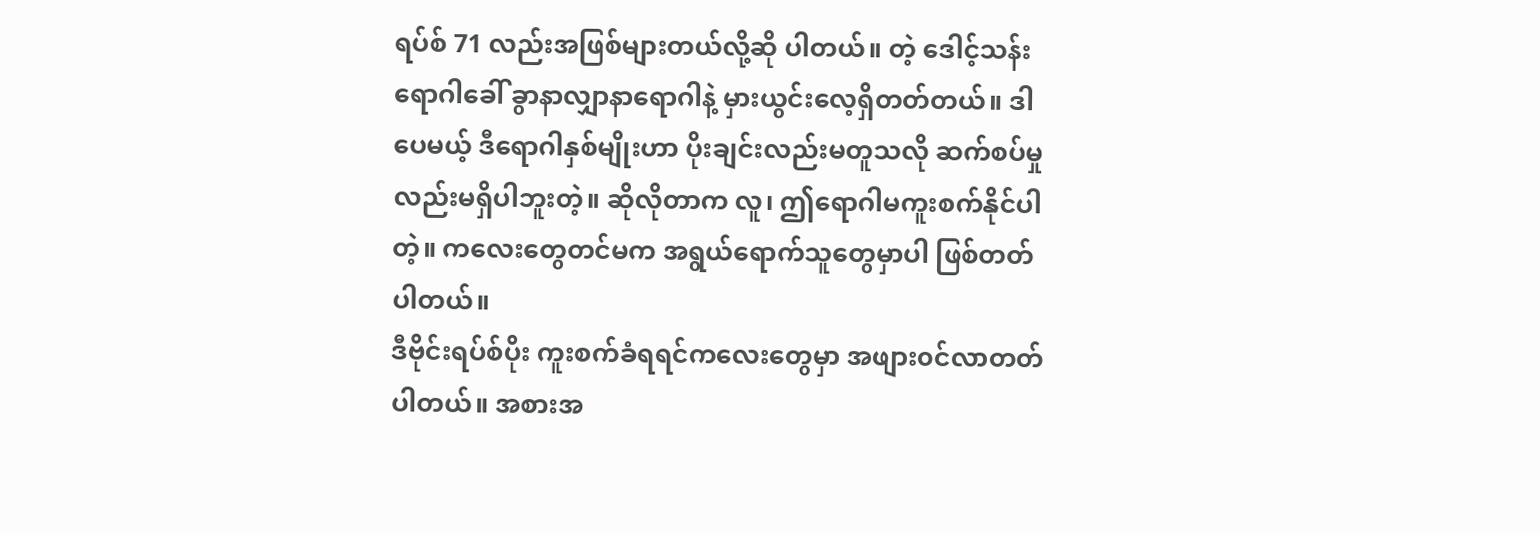ရပ်စ် 71 လည်းအဖြစ်များတယ်လို့ဆို ပါတယ်။ တဲ့ ဒေါင့်သန်းရောဂါခေါ် ခွာနာလျှာနာရောဂါနဲ့ မှားယွင်းလေ့ရှိတတ်တယ်။ ဒါပေမယ့် ဒီရောဂါနှစ်မျိုးဟာ ပိုးချင်းလည်းမတူသလို ဆက်စပ်မှုလည်းမရှိပါဘူးတဲ့။ ဆိုလိုတာက လူ၊ ဤရောဂါမကူးစက်နိုင်ပါတဲ့။ ကလေးတွေတင်မက အရွယ်ရောက်သူတွေမှာပါ ဖြစ်တတ်ပါတယ်။
ဒီဗိုင်းရပ်စ်ပိုး ကူးစက်ခံရရင်ကလေးတွေမှာ အဖျား၀င်လာတတ်ပါတယ်။ အစားအ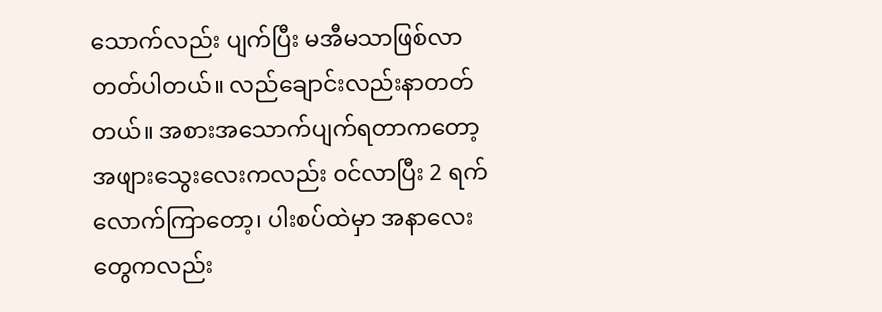သောက်လည်း ပျက်ပြီး မအီမသာဖြစ်လာတတ်ပါတယ်။ လည်ချောင်းလည်းနာတတ်တယ်။ အစားအသောက်ပျက်ရတာကတော့ အဖျားသွေးလေးကလည်း ၀င်လာပြီး 2 ရက်လောက်ကြာတော့၊ ပါးစပ်ထဲမှာ အနာလေးတွေကလည်း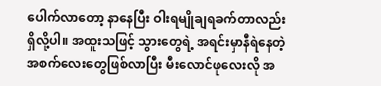ပေါက်လာတော့ နာနေပြီး ဝါးရမျိုချရခက်တာလည်းရှိလို့ပါ။ အထူးသဖြင့် သွားတွေရဲ့ အရင်းမှာနီရဲနေတဲ့ အစက်လေးတွေဖြစ်လာပြီး မီးလောင်ဖုလေးလို အ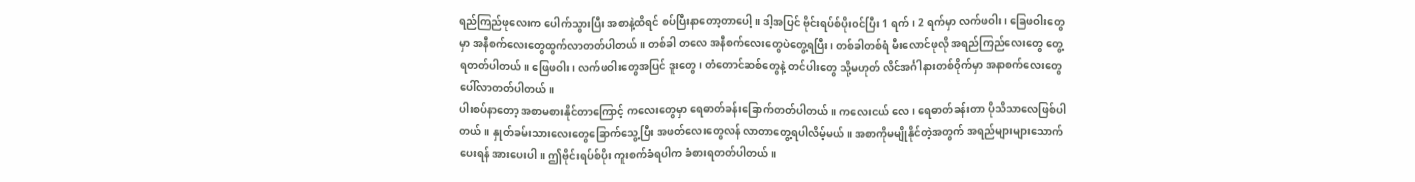ရည်ကြည်ဖုလေးက ပေါက်သွားပြီး အစာနဲ့ထိရင် စပ်ပြီးနာတော့တာပေါ့။ ဒါ့အပြင် ဗိုင်းရပ်စ်ပိုး၀င်ပြီး 1 ရက်၊ 2 ရက်မှာ လက်ဖဝါး၊ ခြေဖဝါးတွေမှာ အနီစက်လေးတွေထွက်လာတတ်ပါတယ်။ တစ်ခါ တလေ အနီစက်လေးတွေပဲတွေ့ရပြီး၊ တစ်ခါတစ်ရံ မီးလောင်ဖုလို အရည်ကြည်လေးတွေ တွေ့ရတတ်ပါတယ်။ ဖြေဖဝါး၊ လက်ဖဝါးတွေအပြင် ဒူးတွေ၊ တံတောင်ဆစ်တွေနဲ့ တင်ပါးတွေ သို့မဟုတ် လိင်အင်္ဂါနားတစ်၀ိုက်မှာ အနာစက်လေးတွေပေါ်လာတတ်ပါတယ်။
ပါးစပ်နာတော့ အစာမစားနိုင်တာကြောင့် ကလေးတွေမှာ ရေဓာတ်ခန်းခြောက်တတ်ပါတယ်။ ကလေးငယ် လေ၊ ရေဓာတ်ခန်းတာ ပိုသိသာလေဖြစ်ပါတယ်။ နှုတ်ခမ်းသားလေးတွေခြောက်သွေ့ပြီး အဖတ်လေးတွေလန် လာတာတွေ့ရပါလိမ့်မယ်။ အစာကိုမမျိုနိုင်တဲ့အတွက် အရည်များများသောက်ပေးရန် အားပေးပါ။ ဤဗိုင်းရပ်စ်ပိုး ကူးစက်ခံရပါက ခံစားရတတ်ပါတယ်။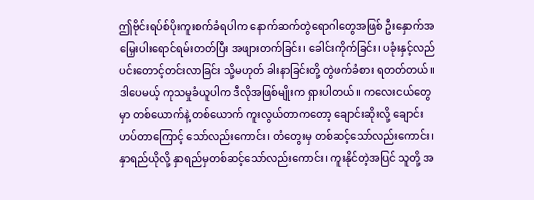ဤဗိုင်းရပ်စ်ပိုးကူးစက်ခံရပါက နောက်ဆက်တွဲရောဂါတွေအဖြစ် ဦးနှောက်အမြှေးပါးရောင်ရမ်းတတ်ပြီး အဖျားတက်ခြင်း၊ ခေါင်းကိုက်ခြင်း၊ ပခုံးနှင့်လည်ပင်းတောင့်တင်းလာခြင်း သို့မဟုတ် ခါးနာခြင်းတို့ တွဲဖက်ခံစား ရတတ်တယ်။ ဒါပေမယ့် ကုသမှုခံယူပါက ဒီလိုအဖြစ်မျိုးက ရှားပါတယ်။ ကလေးငယ်တွေမှာ တစ်ယောက်နဲ့ တစ်ယောက် ကူးလွယ်တာကတော့ ချောင်းဆိုးလို့ ချောင်းဟပ်တာကြောင့် သော်လည်းကောင်း၊ တံတွေးမှ တစ်ဆင့်သော်လည်းကောင်း၊ နှာရည်ယိုလို့ နှာရည်မှတစ်ဆင့်သော်လည်းကောင်း၊ ကူးနိုင်တဲ့အပြင် သူတို့ အ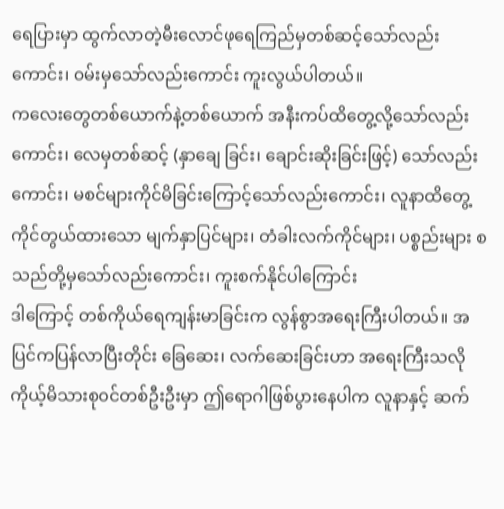ရေပြားမှာ ထွက်လာတဲ့မီးလောင်ဖုရေကြည်မှတစ်ဆင့်သော်လည်းကောင်း၊ ၀မ်းမှသော်လည်းကောင်း ကူးလွယ်ပါတယ်။
ကလေးတွေတစ်ယောက်နဲ့တစ်ယောက် အနီးကပ်ထိတွေ့လို့သော်လည်းကောင်း၊ လေမှတစ်ဆင့် (နှာချေ ခြင်း၊ ချောင်းဆိုးခြင်းဖြင့်) သော်လည်းကောင်း၊ မစင်များကိုင်မိခြင်းကြောင့်သော်လည်းကောင်း၊ လူနာထိတွေ့ ကိုင်တွယ်ထားသော မျက်နှာပြင်များ၊ တံခါးလက်ကိုင်များ၊ ပစ္စည်းများ စသည်တို့မှသော်လည်းကောင်း၊ ကူးစက်နိုင်ပါကြောင်း
ဒါကြောင့် တစ်ကိုယ်ရေကျန်းမာခြင်းက လွန်စွာအရေးကြီးပါတယ်။ အပြင်ကပြန်လာပြီးတိုင်း ခြေဆေး၊ လက်ဆေးခြင်းဟာ အရေးကြီးသလို ကိုယ့်မိသားစု၀င်တစ်ဦးဦးမှာ ဤရောဂါဖြစ်ပွားနေပါက လူနာနှင့် ဆက်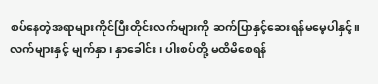စပ်နေတဲ့အရာများကိုင်ပြီးတိုင်းလက်များကို ဆက်ပြာနှင့်ဆေးရန်မမေ့ပါနှင့်။ လက်များနှင့် မျက်နှာ၊ နှာခေါင်း၊ ပါးစပ်တို့ မထိမိစေရန်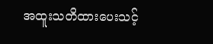အထူးသတိထားပေးသင့်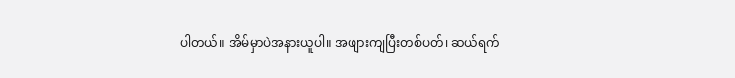ပါတယ်။ အိမ်မှာပဲအနားယူပါ။ အဖျားကျပြီးတစ်ပတ်၊ ဆယ်ရက်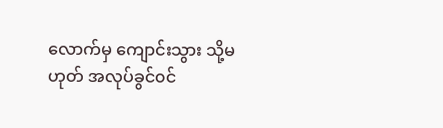လောက်မှ ကျောင်းသွား သို့မဟုတ် အလုပ်ခွင်၀င်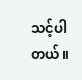သင့်ပါတယ်။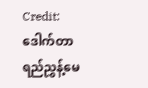Credit: ဒေါက်တာ ရည်ညွှန့်မေ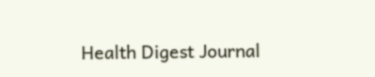Health Digest Journal